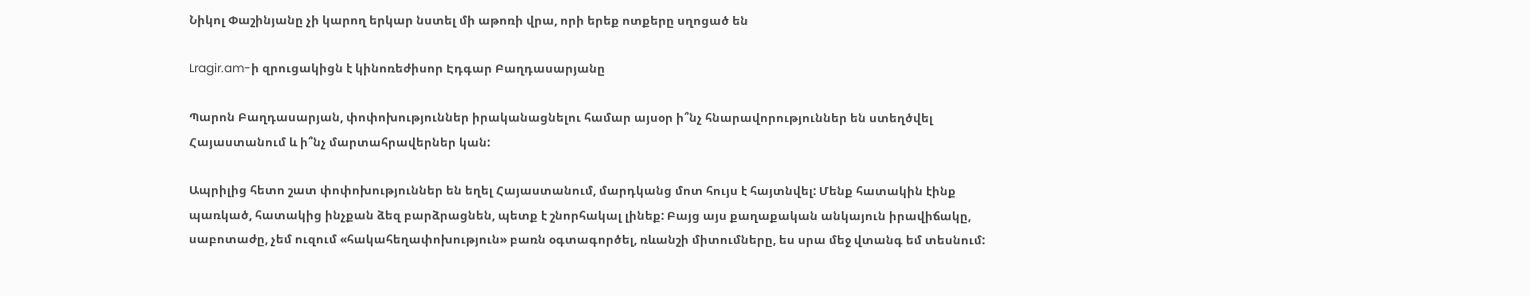Նիկոլ Փաշինյանը չի կարող երկար նստել մի աթոռի վրա, որի երեք ոտքերը սղոցած են

Lragir.am-ի զրուցակիցն է կինոռեժիսոր Էդգար Բաղդասարյանը

Պարոն Բաղդասարյան, փոփոխություններ իրականացնելու համար այսօր ի՞նչ հնարավորություններ են ստեղծվել Հայաստանում և ի՞նչ մարտահրավերներ կան:

Ապրիլից հետո շատ փոփոխություններ են եղել Հայաստանում, մարդկանց մոտ հույս է հայտնվել: Մենք հատակին էինք պառկած, հատակից ինչքան ձեզ բարձրացնեն, պետք է շնորհակալ լինեք: Բայց այս քաղաքական անկայուն իրավիճակը, սաբոտաժը, չեմ ուզում «հակահեղափոխություն» բառն օգտագործել, ռևանշի միտումները, ես սրա մեջ վտանգ եմ տեսնում: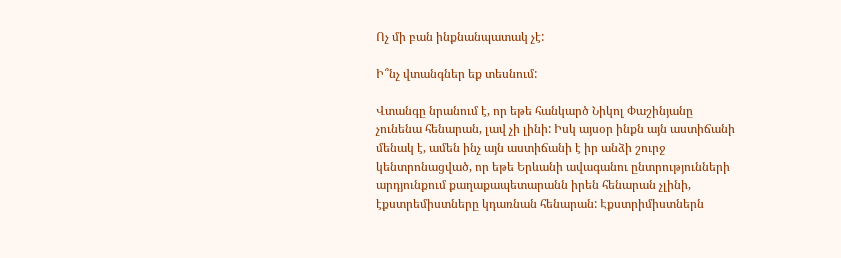Ոչ մի բան ինքնանպատակ չէ:

Ի՞նչ վտանգներ եք տեսնում:

Վտանգը նրանում է, որ եթե հանկարծ Նիկոլ Փաշինյանը չունենա հենարան, լավ չի լինի: Իսկ այսօր ինքն այն աստիճանի մենակ է, ամեն ինչ այն աստիճանի է իր անձի շուրջ կենտրոնացված, որ եթե Երևանի ավագանու ընտրությունների արդյունքում քաղաքապետարանն իրեն հենարան չլինի, էքստրեմիստները կդառնան հենարան: Էքստրիմիստներն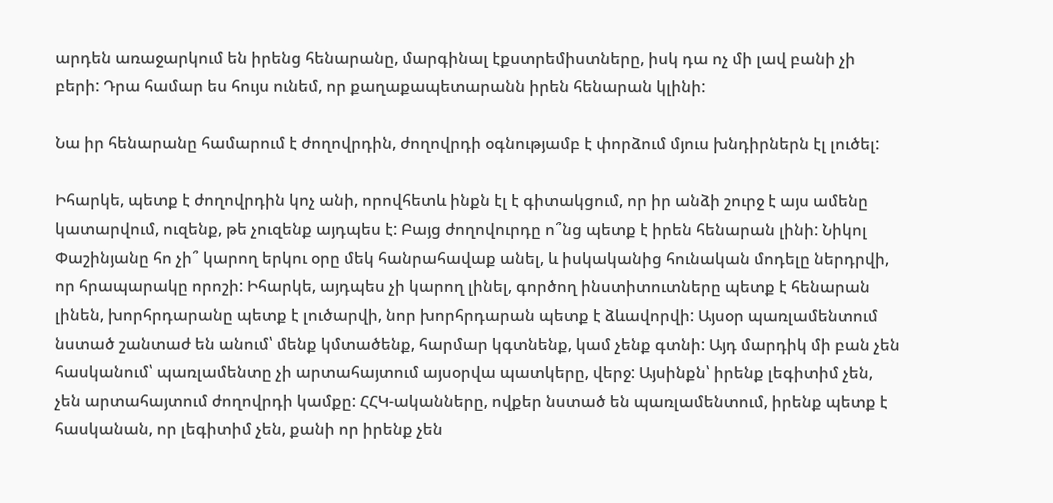արդեն առաջարկում են իրենց հենարանը, մարգինալ էքստրեմիստները, իսկ դա ոչ մի լավ բանի չի բերի: Դրա համար ես հույս ունեմ, որ քաղաքապետարանն իրեն հենարան կլինի:

Նա իր հենարանը համարում է ժողովրդին, ժողովրդի օգնությամբ է փորձում մյուս խնդիրներն էլ լուծել:

Իհարկե, պետք է ժողովրդին կոչ անի, որովհետև ինքն էլ է գիտակցում, որ իր անձի շուրջ է այս ամենը կատարվում, ուզենք, թե չուզենք այդպես է: Բայց ժողովուրդը ո՞նց պետք է իրեն հենարան լինի: Նիկոլ Փաշինյանը հո չի՞ կարող երկու օրը մեկ հանրահավաք անել, և իսկականից հունական մոդելը ներդրվի, որ հրապարակը որոշի: Իհարկե, այդպես չի կարող լինել, գործող ինստիտուտները պետք է հենարան լինեն, խորհրդարանը պետք է լուծարվի, նոր խորհրդարան պետք է ձևավորվի: Այսօր պառլամենտում նստած շանտաժ են անում՝ մենք կմտածենք, հարմար կգտնենք, կամ չենք գտնի: Այդ մարդիկ մի բան չեն հասկանում՝ պառլամենտը չի արտահայտում այսօրվա պատկերը, վերջ: Այսինքն՝ իրենք լեգիտիմ չեն, չեն արտահայտում ժողովրդի կամքը: ՀՀԿ-ականները, ովքեր նստած են պառլամենտում, իրենք պետք է հասկանան, որ լեգիտիմ չեն, քանի որ իրենք չեն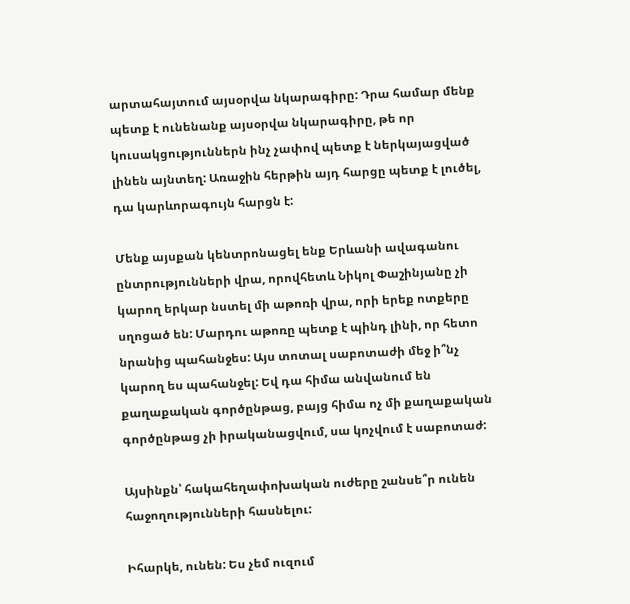արտահայտում այսօրվա նկարագիրը: Դրա համար մենք պետք է ունենանք այսօրվա նկարագիրը, թե որ կուսակցություններն ինչ չափով պետք է ներկայացված լինեն այնտեղ: Առաջին հերթին այդ հարցը պետք է լուծել, դա կարևորագույն հարցն է:

Մենք այսքան կենտրոնացել ենք Երևանի ավագանու ընտրությունների վրա, որովհետև Նիկոլ Փաշինյանը չի կարող երկար նստել մի աթոռի վրա, որի երեք ոտքերը սղոցած են: Մարդու աթոռը պետք է պինդ լինի, որ հետո նրանից պահանջես: Այս տոտալ սաբոտաժի մեջ ի՞նչ կարող ես պահանջել: Եվ դա հիմա անվանում են քաղաքական գործընթաց, բայց հիմա ոչ մի քաղաքական գործընթաց չի իրականացվում, սա կոչվում է սաբոտաժ:

Այսինքն՝ հակահեղափոխական ուժերը շանսե՞ր ունեն հաջողությունների հասնելու:

Իհարկե, ունեն: Ես չեմ ուզում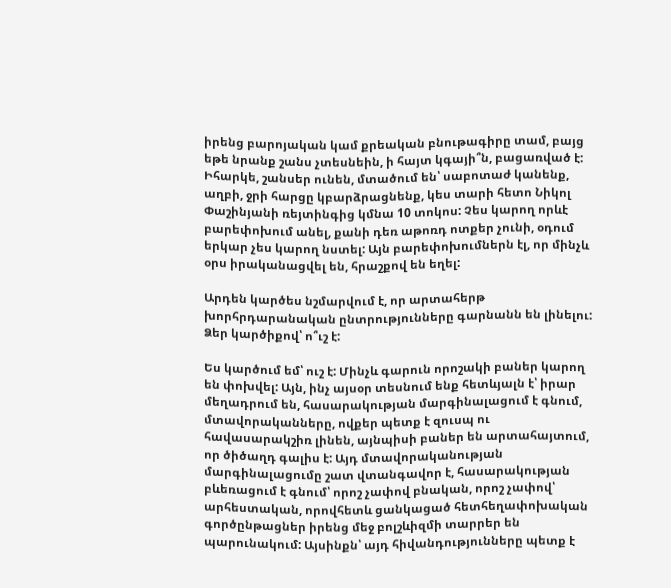իրենց բարոյական կամ քրեական բնութագիրը տամ, բայց եթե նրանք շանս չտեսնեին, ի հայտ կգայի՞ն, բացառված է: Իհարկե, շանսեր ունեն, մտածում են՝ սաբոտաժ կանենք, աղբի, ջրի հարցը կբարձրացնենք, կես տարի հետո Նիկոլ Փաշինյանի ռեյտինգից կմնա 10 տոկոս: Չես կարող որևէ բարեփոխում անել, քանի դեռ աթոռդ ոտքեր չունի, օդում երկար չես կարող նստել: Այն բարեփոխումներն էլ, որ մինչև օրս իրականացվել են, հրաշքով են եղել:

Արդեն կարծես նշմարվում է, որ արտահերթ խորհրդարանական ընտրությունները գարնանն են լինելու: Ձեր կարծիքով՝ ո՞ւշ է:

Ես կարծում եմ՝ ուշ է: Մինչև գարուն որոշակի բաներ կարող են փոխվել: Այն, ինչ այսօր տեսնում ենք հետևյալն է՝ իրար մեղադրում են, հասարակության մարգինալացում է գնում, մտավորականները, ովքեր պետք է զուսպ ու հավասարակշիռ լինեն, այնպիսի բաներ են արտահայտում, որ ծիծաղդ գալիս է: Այդ մտավորականության մարգինալացումը շատ վտանգավոր է, հասարակության բևեռացում է գնում՝ որոշ չափով բնական, որոշ չափով՝ արհեստական, որովհետև ցանկացած հետհեղափոխական գործընթացներ իրենց մեջ բոլշևիզմի տարրեր են պարունակում: Այսինքն՝ այդ հիվանդությունները պետք է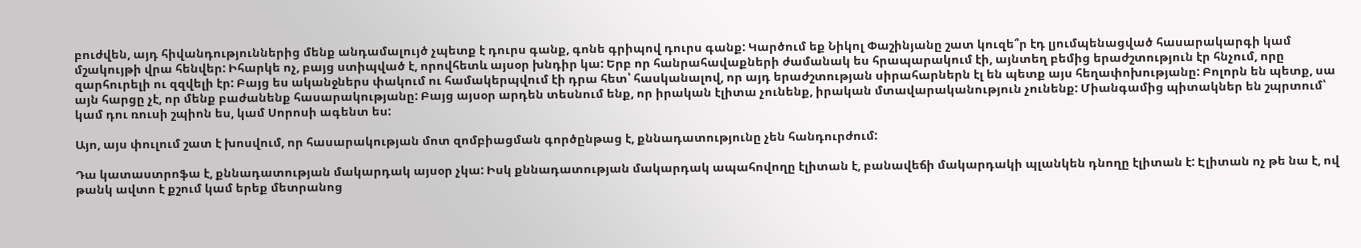բուժվեն, այդ հիվանդություններից մենք անդամալույծ չպետք է դուրս գանք, գոնե գրիպով դուրս գանք: Կարծում եք Նիկոլ Փաշինյանը շատ կուզե՞ր էդ լյումպենացված հասարակարգի կամ մշակույթի վրա հենվեր: Իհարկե ոչ, բայց ստիպված է, որովհետև այսօր խնդիր կա: Երբ որ հանրահավաքների ժամանակ ես հրապարակում էի, այնտեղ բեմից երաժշտություն էր հնչում, որը զարհուրելի ու զզվելի էր: Բայց ես ականջներս փակում ու համակերպվում էի դրա հետ՝ հասկանալով, որ այդ երաժշտության սիրահարներն էլ են պետք այս հեղափոխությանը: Բոլորն են պետք, սա այն հարցը չէ, որ մենք բաժանենք հասարակությանը: Բայց այսօր արդեն տեսնում ենք, որ իրական էլիտա չունենք, իրական մտավարականություն չունենք: Միանգամից պիտակներ են շպրտում՝ կամ դու ռուսի շպիոն ես, կամ Սորոսի ագենտ ես:

Այո, այս փուլում շատ է խոսվում, որ հասարակության մոտ զոմբիացման գործընթաց է, քննադատությունը չեն հանդուրժում:

Դա կատաստրոֆա է, քննադատության մակարդակ այսօր չկա: Իսկ քննադատության մակարդակ ապահովողը էլիտան է, բանավեճի մակարդակի պլանկեն դնողը էլիտան է: Էլիտան ոչ թե նա է, ով թանկ ավտո է քշում կամ երեք մետրանոց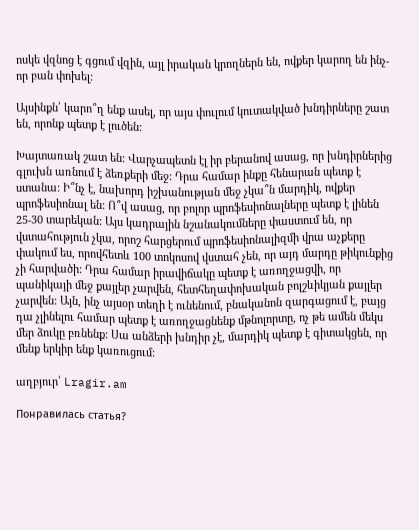ոսկե վզնոց է գցում վզին, այլ իրական կրողներն են, ովքեր կարող են ինչ-որ բան փոխել:

Այսինքն՝ կարո՞ղ ենք ասել, որ այս փուլում կուտակված խնդիրները շատ են, որոնք պետք է լուծեն:

Խայտառակ շատ են: Վարչապետն էլ իր բերանով ասաց, որ խնդիրներից գլուխն առնում է ձեռքերի մեջ: Դրա համար ինքը հենարան պետք է ստանա: Ի՞նչ է, նախորդ իշխանության մեջ չկա՞ն մարդիկ, ովքեր պրոֆեսիոնալ են: Ո՞վ ասաց, որ բոլոր պրոֆեսիոնալները պետք է լինեն 25-30 տարեկան: Այս կադրային նշանակումները փաստում են, որ վստահություն չկա, որոշ հարցերում պրոֆեսիոնալիզմի վրա աչքերը փակում ես, որովհետև 100 տոկոսով վստահ չեն, որ այդ մարդը թիկունքից չի հարվածի: Դրա համար իրավիճակը պետք է առողջացվի, որ պանիկայի մեջ քայլեր չարվեն, հետհեղափոխական բոլշևիկյան քայլեր չարվեն: Այն, ինչ այսօր տեղի է ունենում, բնականոն զարգացում է, բայց դա չլինելու համար պետք է առողջացնենք մթնոլորտը, ոչ թե ամեն մեկս մեր ձուկը բռնենք: Սա անձերի խնդիր չէ, մարդիկ պետք է գիտակցեն, որ մենք երկիր ենք կառուցում:

աղբյուր՝ Lragir.am

Понравилась статья?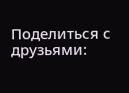Поделиться с друзьями: